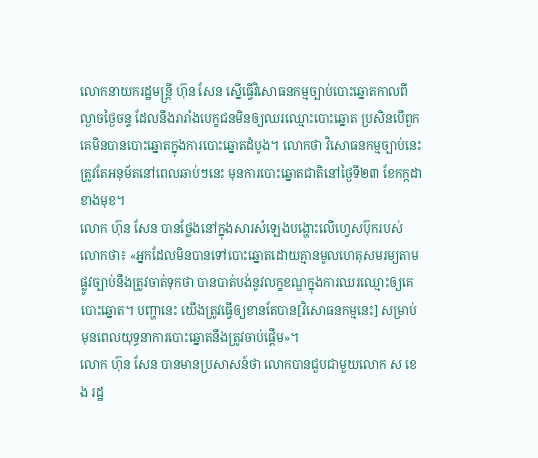លោកនាយករដ្ឋមន្ត្រី ហ៊ុន សែន ស្នើធ្វើវិសោធនកម្មច្បាប់បោះឆ្នោតកាលពីល្ងាចថ្ងៃចន្ទ ដែលនឹងរារាំងបេក្ខជនមិនឲ្យឈរឈ្មោះបោះឆ្នោត ប្រសិនបើពួកគេមិនបានបោះឆ្នោតក្នុងការបោះឆ្នោតដំបូង។ លោកថា វិសោធនកម្មច្បាប់នេះ ត្រូវតែអនុម័តនៅពេលឆាប់ៗនេះ មុនការបោះឆ្នោតជាតិនៅថ្ងៃទី២៣ ខែកក្កដា ខាងមុខ។
លោក ហ៊ុន សែន បានថ្លែងនៅក្នុងសារសំឡេងបង្ហោះលើហ្វេសប៊ុករបស់លោកថា៖ «អ្នកដែលមិនបានទៅបោះឆ្នោតដោយគ្មានមូលហេតុសមរម្យតាមផ្លូវច្បាប់នឹងត្រូវចាត់ទុកថា បានបាត់បង់នូវលក្ខខណ្ឌក្នុងការឈរឈ្មោះឲ្យគេបោះឆ្នោត។ បញ្ហានេះ យើងត្រូវធ្វើឲ្យខានតែបាន[វិសោធនកម្មនេះ] សម្រាប់មុនពេលយុទ្ធនាការបោះឆ្នោតនឹងត្រូវចាប់ផ្តើម»។
លោក ហ៊ុន សែន បានមានប្រសាសន៍ថា លោកបានជួបជាមួយលោក ស ខេង រដ្ឋ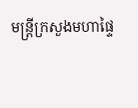មន្ត្រីក្រសួងមហាផ្ទៃ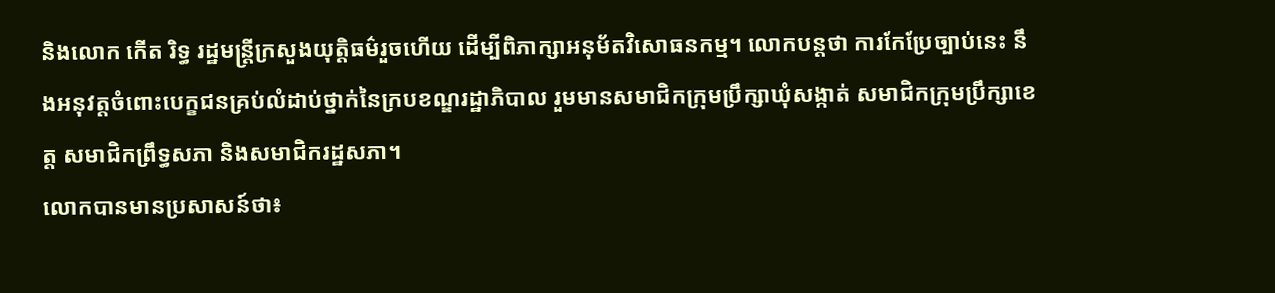និងលោក កើត រិទ្ធ រដ្ឋមន្ត្រីក្រសួងយុត្តិធម៌រួចហើយ ដើម្បីពិភាក្សាអនុម័តវិសោធនកម្ម។ លោកបន្តថា ការកែប្រែច្បាប់នេះ នឹងអនុវត្តចំពោះបេក្ខជនគ្រប់លំដាប់ថ្នាក់នៃក្របខណ្ឌរដ្ឋាភិបាល រួមមានសមាជិកក្រុមប្រឹក្សាឃុំសង្កាត់ សមាជិកក្រុមប្រឹក្សាខេត្ត សមាជិកព្រឹទ្ធសភា និងសមាជិករដ្ឋសភា។
លោកបានមានប្រសាសន៍ថា៖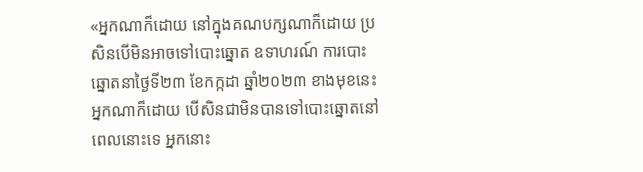«អ្នកណាក៏ដោយ នៅក្នុងគណបក្សណាក៏ដោយ ប្រសិនបើមិនអាចទៅបោះឆ្នោត ឧទាហរណ៍ ការបោះឆ្នោតនាថ្ងៃទី២៣ ខែកក្កដា ឆ្នាំ២០២៣ ខាងមុខនេះ អ្នកណាក៏ដោយ បើសិនជាមិនបានទៅបោះឆ្នោតនៅពេលនោះទេ អ្នកនោះ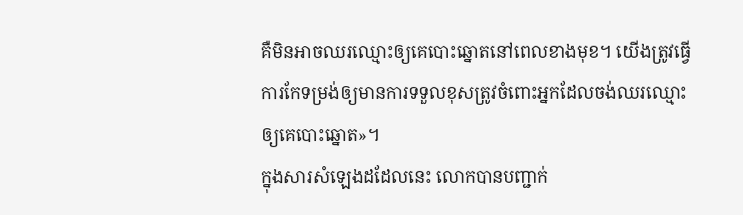គឺមិនអាចឈរឈ្មោះឲ្យគេបោះឆ្នោតនៅពេលខាងមុខ។ យើងត្រូវធ្វើការកែទម្រង់ឲ្យមានការទទួលខុសត្រូវចំពោះអ្នកដែលចង់ឈរឈ្មោះឲ្យគេបោះឆ្នោត»។
ក្នុងសារសំឡេងដដែលនេះ លោកបានបញ្ជាក់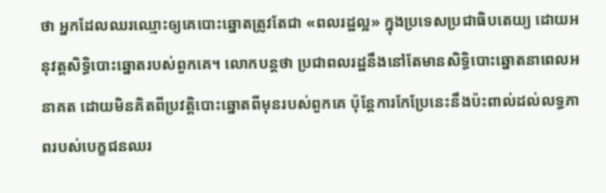ថា អ្នកដែលឈរឈ្មោះឲ្យគេបោះឆ្នោតត្រូវតែជា «ពលរដ្ឋល្អ» ក្នុងប្រទេសប្រជាធិបតេយ្យ ដោយអនុវត្តសិទ្ធិបោះឆ្នោតរបស់ពួកគេ។ លោកបន្តថា ប្រជាពលរដ្ឋនឹងនៅតែមានសិទ្ធិបោះឆ្នោតនាពេលអនាគត ដោយមិនគិតពីប្រវត្តិបោះឆ្នោតពីមុនរបស់ពួកគេ ប៉ុន្តែការកែប្រែនេះនឹងប៉ះពាល់ដល់លទ្ធភាពរបស់បេក្ខជនឈរ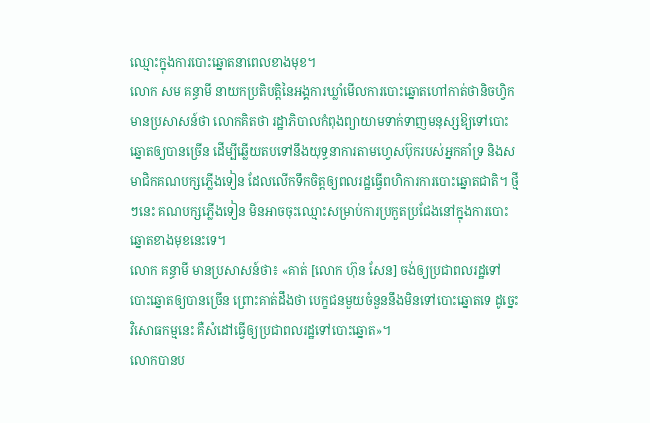ឈ្មោះក្នុងការបោះឆ្នោតនាពេលខាងមុខ។
លោក សម គន្ធាមី នាយកប្រតិបត្តិនៃអង្គការឃ្លាំមើលការបោះឆ្នោតហៅកាត់ថានិចហ្វិក មានប្រសាសន៍ថា លោកគិតថា រដ្ឋាភិបាលកំពុងព្យាយាមទាក់ទាញមនុស្សឱ្យទៅបោះឆ្នោតឲ្យបានច្រើន ដើម្បីឆ្លើយតបទៅនឹងយុទ្ធនាការតាមហ្វេសប៊ុករបស់អ្នកគាំទ្រ និងសមាជិកគណបក្សភ្លើងទៀន ដែលលើកទឹកចិត្តឲ្យពលរដ្ឋធ្វើពហិការការបោះឆ្នោតជាតិ។ ថ្មីៗនេះ គណបក្សភ្លើងទៀន មិនអាចចុះឈ្មោះសម្រាប់ការប្រកួតប្រជែងនៅក្នុងការបោះឆ្នោតខាងមុខនេះទេ។
លោក គន្ធាមី មានប្រសាសន៍ថា៖ «គាត់ [លោក ហ៊ុន សែន] ចង់ឲ្យប្រជាពលរដ្ឋទៅបោះឆ្នោតឲ្យបានច្រើន ព្រោះគាត់ដឹងថា បេក្ខជនមួយចំនួននឹងមិនទៅបោះឆ្នោតទេ ដូច្នេះវិសោធកម្មនេះ គឺសំដៅធ្វើឲ្យប្រជាពលរដ្ឋទៅបោះឆ្នោត»។
លោកបានប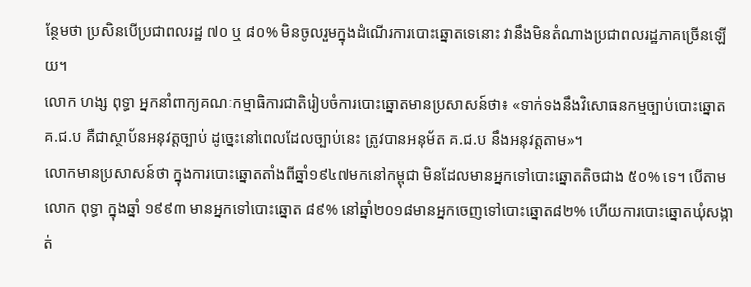ន្ថែមថា ប្រសិនបើប្រជាពលរដ្ឋ ៧០ ឬ ៨០% មិនចូលរួមក្នុងដំណើរការបោះឆ្នោតទេនោះ វានឹងមិនតំណាងប្រជាពលរដ្ឋភាគច្រើនឡើយ។
លោក ហង្ស ពុទ្ធា អ្នកនាំពាក្យគណៈកម្មាធិការជាតិរៀបចំការបោះឆ្នោតមានប្រសាសន៍ថា៖ «ទាក់ទងនឹងវិសោធនកម្មច្បាប់បោះឆ្នោត គ.ជ.ប គឺជាស្ថាប័នអនុវត្តច្បាប់ ដូច្នេះនៅពេលដែលច្បាប់នេះ ត្រូវបានអនុម័ត គ.ជ.ប នឹងអនុវត្តតាម»។
លោកមានប្រសាសន៍ថា ក្នុងការបោះឆ្នោតតាំងពីឆ្នាំ១៩៤៧មកនៅកម្ពុជា មិនដែលមានអ្នកទៅបោះឆ្នោតតិចជាង ៥០% ទេ។ បើតាមលោក ពុទ្ធា ក្នុងឆ្នាំ ១៩៩៣ មានអ្នកទៅបោះឆ្នោត ៨៩% នៅឆ្នាំ២០១៨មានអ្នកចេញទៅបោះឆ្នោត៨២% ហើយការបោះឆ្នោតឃុំសង្កាត់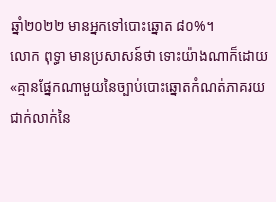ឆ្នាំ២០២២ មានអ្នកទៅបោះឆ្នោត ៨០%។
លោក ពុទ្ធា មានប្រសាសន៍ថា ទោះយ៉ាងណាក៏ដោយ «គ្មានផ្នែកណាមួយនៃច្បាប់បោះឆ្នោតកំណត់ភាគរយជាក់លាក់នៃ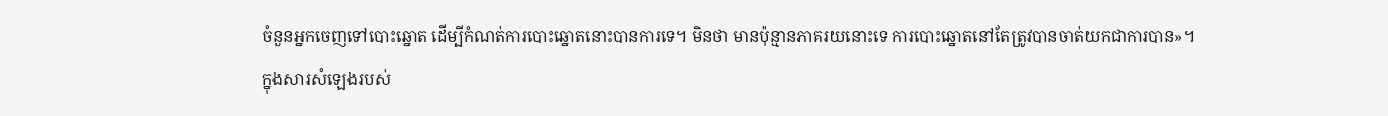ចំនួនអ្នកចេញទៅបោះឆ្នោត ដើម្បីកំណត់ការបោះឆ្នោតនោះបានការទេ។ មិនថា មានប៉ុន្មានភាគរយនោះទេ ការបោះឆ្នោតនៅតែត្រូវបានចាត់យកជាការបាន»។
ក្នុងសារសំឡេងរបស់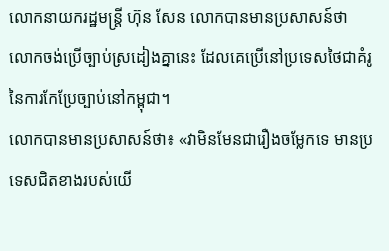លោកនាយករដ្ឋមន្ត្រី ហ៊ុន សែន លោកបានមានប្រសាសន៍ថា លោកចង់ប្រើច្បាប់ស្រដៀងគ្នានេះ ដែលគេប្រើនៅប្រទេសថៃជាគំរូនៃការកែប្រែច្បាប់នៅកម្ពុជា។
លោកបានមានប្រសាសន៍ថា៖ «វាមិនមែនជារឿងចម្លែកទេ មានប្រទេសជិតខាងរបស់យើ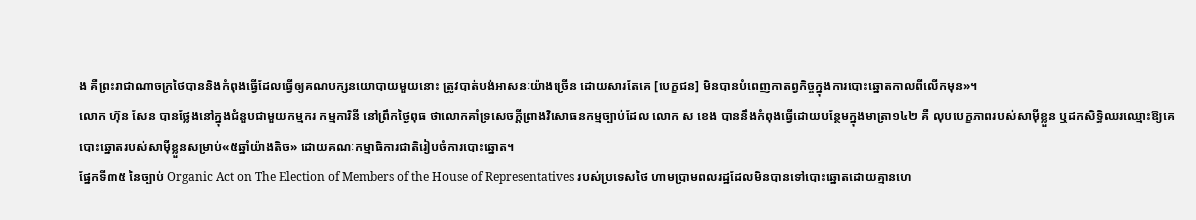ង គឺព្រះរាជាណាចក្រថៃបាននិងកំពុងធ្វើដែលធ្វើឲ្យគណបក្សនយោបាយមួយនោះ ត្រូវបាត់បង់អាសនៈយ៉ាងច្រើន ដោយសារតែគេ [បេក្ខជន] មិនបានបំពេញកាតព្វកិច្ចក្នុងការបោះឆ្នោតកាលពីលើកមុន»។
លោក ហ៊ុន សែន បានថ្លែងនៅក្នុងជំនួបជាមួយកម្មករ កម្មការិនី នៅព្រឹកថ្ងៃពុធ ថាលោកគាំទ្រសេចក្តីព្រាងវិសោធនកម្មច្បាប់ដែល លោក ស ខេង បាននឹងកំពុងធ្វើដោយបន្ថែមក្នុងមាត្រា១៤២ គឺ លុបបេក្ខភាពរបស់សាម៉ីខ្លួន ឬដកសិទ្ធិឈរឈ្មោះឱ្យគេបោះឆ្នោតរបស់សាម៉ីខ្លួនសម្រាប់«៥ឆ្នាំយ៉ាងតិច» ដោយគណៈកម្មាធិការជាតិរៀបចំការបោះឆ្នោត។
ផ្នែកទី៣៥ នៃច្បាប់ Organic Act on The Election of Members of the House of Representatives របស់ប្រទេសថៃ ហាមប្រាមពលរដ្ឋដែលមិនបានទៅបោះឆ្នោតដោយគ្មានហេ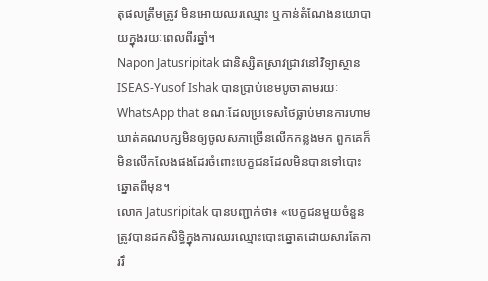តុផលត្រឹមត្រូវ មិនអោយឈរឈ្មោះ ឬកាន់តំណែងនយោបាយក្នុងរយៈពេលពីរឆ្នាំ។
Napon Jatusripitak ជានិស្សិតស្រាវជ្រាវនៅវិទ្យាស្ថាន ISEAS-Yusof Ishak បានប្រាប់ខេមបូចាតាមរយៈ WhatsApp that ខណៈដែលប្រទេសថៃធ្លាប់មានការហាមឃាត់គណបក្សមិនឲ្យចូលសភាច្រើនលើកកន្លងមក ពួកគេក៏មិនលើកលែងផងដែរចំពោះបេក្ខជនដែលមិនបានទៅបោះឆ្នោតពីមុន។
លោក Jatusripitak បានបញ្ជាក់ថា៖ «បេក្ខជនមួយចំនួនត្រូវបានដកសិទ្ធិក្នុងការឈរឈ្មោះបោះឆ្នោតដោយសារតែការរឹ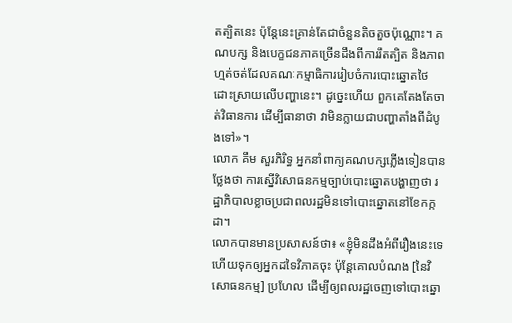តត្បិតនេះ ប៉ុន្តែនេះគ្រាន់តែជាចំនួនតិចតួចប៉ុណ្ណោះ។ គណបក្ស និងបេក្ខជនភាគច្រើនដឹងពីការរឹតត្បិត និងភាពហ្មត់ចត់ដែលគណៈកម្មាធិការរៀបចំការបោះឆ្នោតថៃ ដោះស្រាយលើបញ្ហានេះ។ ដូច្នេះហើយ ពួកគេតែងតែចាត់វិធានការ ដើម្បីធានាថា វាមិនក្លាយជាបញ្ហាតាំងពីដំបូងទៅ»។
លោក គឹម សួរភិរិទ្ធ អ្នកនាំពាក្យគណបក្សភ្លើងទៀនបានថ្លែងថា ការស្នើវិសោធនកម្មច្បាប់បោះឆ្នោតបង្ហាញថា រដ្ឋាភិបាលខ្លាចប្រជាពលរដ្ឋមិនទៅបោះឆ្នោតនៅខែកក្កដា។
លោកបានមានប្រសាសន៍ថា៖ «ខ្ញុំមិនដឹងអំពីរឿងនេះទេ ហើយទុកឲ្យអ្នកដទៃវិភាគចុះ ប៉ុន្តែគោលបំណង [នៃវិសោធនកម្ម] ប្រហែល ដើម្បីឲ្យពលរដ្ឋចេញទៅបោះឆ្នោ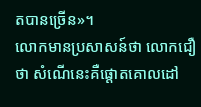តបានច្រើន»។
លោកមានប្រសាសន៍ថា លោកជឿថា សំណើនេះគឺផ្តោតគោលដៅ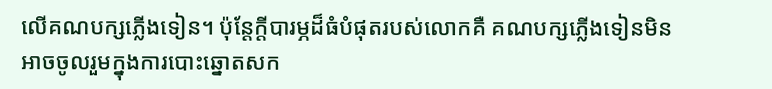លើគណបក្សភ្លើងទៀន។ ប៉ុន្តែក្តីបារម្ភដ៏ធំបំផុតរបស់លោកគឺ គណបក្សភ្លើងទៀនមិនអាចចូលរួមក្នុងការបោះឆ្នោតសក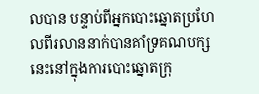លបាន បន្ទាប់ពីអ្នកបោះឆ្នោតប្រហែលពីរលាននាក់បានគាំទ្រគណបក្សនេះនៅក្នុងការបោះឆ្នោតក្រុ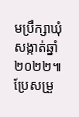មប្រឹក្សាឃុំសង្កាត់ឆ្នាំ២០២២៕
ប្រែសម្រួ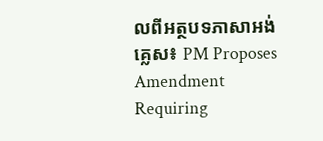លពីអត្ថបទភាសាអង់គ្លេស៖ PM Proposes Amendment Requiring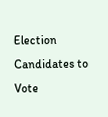Election Candidates to Vote